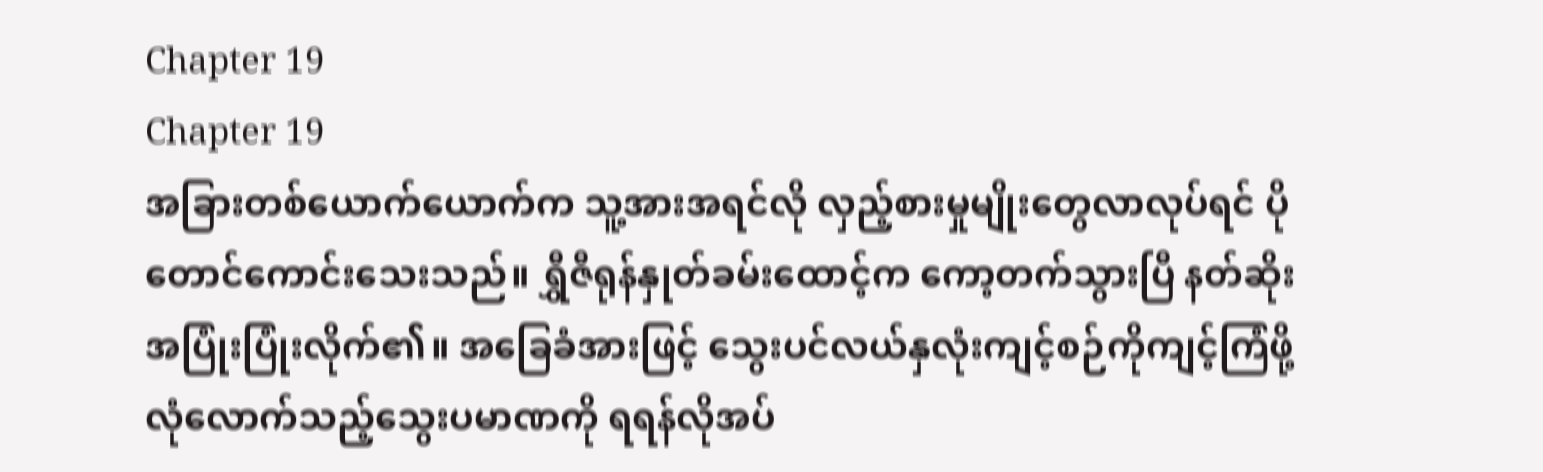Chapter 19
Chapter 19
အခြားတစ်ယောက်ယောက်က သူ့အားအရင်လို လှည့်စားမှုမျိုးတွေလာလုပ်ရင် ပိုတောင်ကောင်းသေးသည်။ ရွှီဇီရုန်နှုတ်ခမ်းထောင့်က ကော့တက်သွားပြီ နတ်ဆိုးအပြုံးပြုံးလိုက်၏။ အခြေခံအားဖြင့် သွေးပင်လယ်နှလုံးကျင့်စဉ်ကိုကျင့်ကြံဖို့ လုံလောက်သည့်သွေးပမာဏကို ရရန်လိုအပ်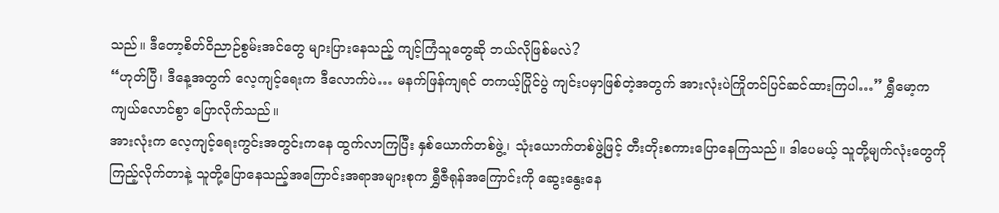သည်။ ဒီတော့စိတ်ဝိညာဉ်စွမ်းအင်တွေ များပြားနေသည့် ကျင့်ကြံသူတွေဆို ဘယ်လိုဖြစ်မလဲ?
“ဟုတ်ပြီ၊ ဒီနေ့အတွက် လေ့ကျင့်ရေးက ဒီလောက်ပဲ… မနက်ဖြန်ကျရင် တကယ့်ပြိုင်ပွဲ ကျင်းပမှာဖြစ်တဲ့အတွက် အားလုံးပဲကြိုတင်ပြင်ဆင်ထားကြပါ…” ရွှီမော့က ကျယ်လောင်စွာ ပြောလိုက်သည်။
အားလုံးက လေ့ကျင့်ရေးကွင်းအတွင်းကနေ ထွက်လာကြပြီး နှစ်ယောက်တစ်ဖွဲ့၊ သုံးယောက်တစ်ဖွဲ့ဖြင့် တီးတိုးစကားပြောနေကြသည်။ ဒါပေမယ့် သူတို့မျက်လုံးတွေကို ကြည့်လိုက်တာနဲ့ သူတို့ပြောနေသည့်အကြောင်းအရာအများစုက ရွှီဇီရုန်အကြောင်းကို ဆွေးနွေးနေ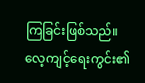ကြခြင်းဖြစ်သည်။
လေ့ကျင့်ရေးကွင်း၏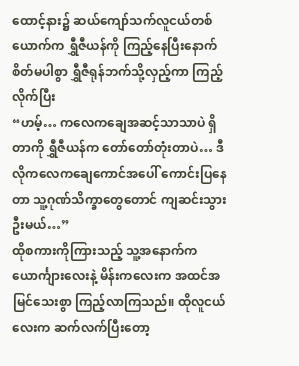ထောင့်နား၌ ဆယ်ကျော်သက်လူငယ်တစ်ယောက်က ရွှီဇီယန်ကို ကြည့်နေပြီးနောက် စိတ်မပါစွာ ရွှီဇီရုန်ဘက်သို့လှည့်ကာ ကြည့်လိုက်ပြီး
“ဟမ့်… ကလေကချေအဆင့်သာသာပဲ ရှိတာကို ရွှီဇီယန်က တော်တော်တုံးတာပဲ… ဒီလိုကလေကချေကောင်အပေါ် ကောင်းပြနေတာ သူ့ဂုဏ်သိက္ခာတွေတောင် ကျဆင်းသွားဦးမယ်…”
ထိုစကားကိုကြားသည့် သူ့အနောက်က ယောင်္ကျားလေးနဲ့ မိန်းကလေးက အထင်အမြင်သေးစွာ ကြည့်လာကြသည်။ ထိုလူငယ်လေးက ဆက်လက်ပြီးတော့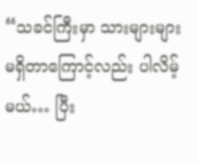“သခင်ကြီးမှာ သားများများ မရှိတာကြောင့်လည်း ပါလိမ့်မယ်… ပြီး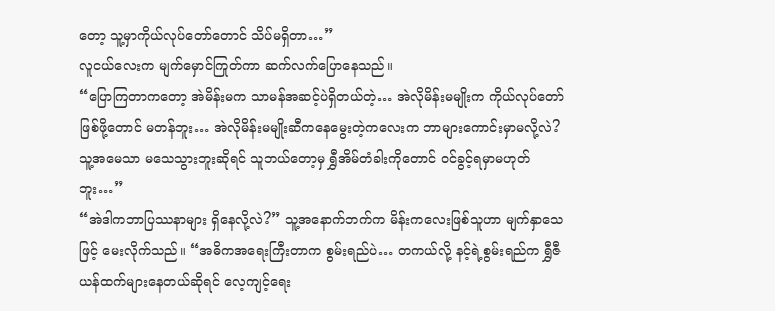တော့ သူ့မှာကိုယ်လုပ်တော်တောင် သိပ်မရှိတာ…”
လူငယ်လေးက မျက်မှောင်ကြုတ်ကာ ဆက်လက်ပြောနေသည်။
“ပြောကြတာကတော့ အဲမိန်းမက သာမန်အဆင့်ပဲရှိတယ်တဲ့… အဲလိုမိန်းမမျိုးက ကိုယ်လုပ်တော်ဖြစ်ဖို့တောင် မတန်ဘူး… အဲလိုမိန်းမမျိုးဆီကနေမွေးတဲ့ကလေးက ဘာများကောင်းမှာမလို့လဲ? သူ့အမေသာ မသေသွားဘူးဆိုရင် သူဘယ်တော့မှ ရွှီအိမ်တံခါးကိုတောင် ဝင်ခွင့်ရမှာမဟုတ်ဘူး…”
“အဲဒါကဘာပြဿနာများ ရှိနေလို့လဲ?” သူ့အနောက်ဘက်က မိန်းကလေးဖြစ်သူဟာ မျက်နှာသေဖြင့် မေးလိုက်သည်။ “အဓိကအရေးကြီးတာက စွမ်းရည်ပဲ… တကယ်လို့ နင့်ရဲ့စွမ်းရည်က ရွှီဇီယန်ထက်များနေတယ်ဆိုရင် လေ့ကျင့်ရေး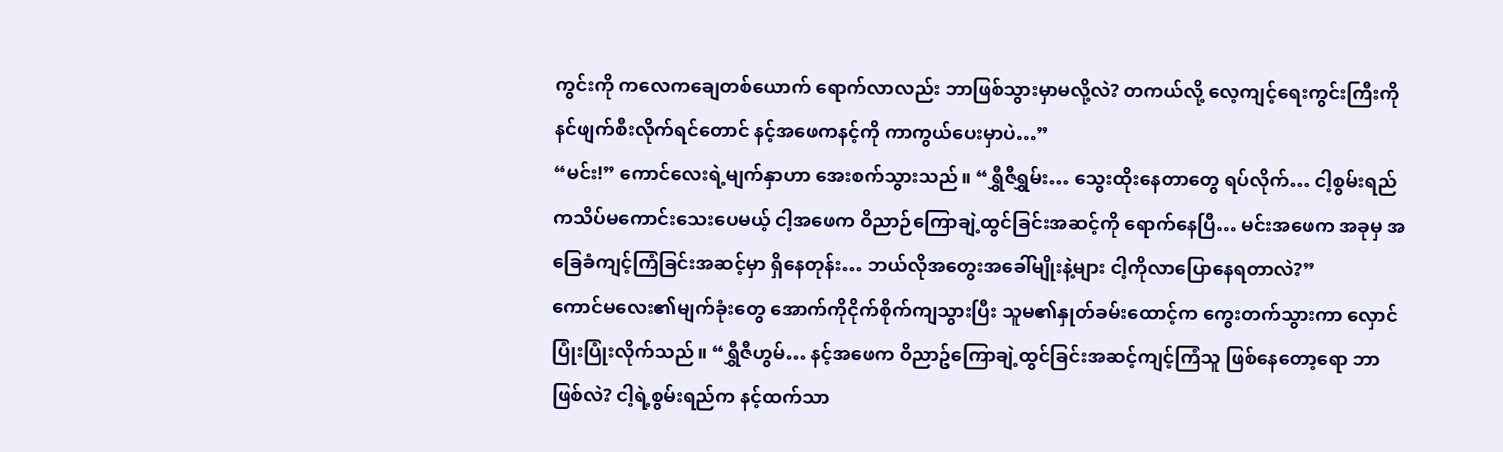ကွင်းကို ကလေကချေတစ်ယောက် ရောက်လာလည်း ဘာဖြစ်သွားမှာမလို့လဲ? တကယ်လို့ လေ့ကျင့်ရေးကွင်းကြီးကို နင်ဖျက်စီးလိုက်ရင်တောင် နင့်အဖေကနင့်ကို ကာကွယ်ပေးမှာပဲ…”
“မင်း!” ကောင်လေးရဲ့မျက်နှာဟာ အေးစက်သွားသည်။ “ရွှီဇီရွှမ်း… သွေးထိုးနေတာတွေ ရပ်လိုက်… ငါ့စွမ်းရည်ကသိပ်မကောင်းသေးပေမယ့် ငါ့အဖေက ဝိညာဉ်ကြောချဲ့ထွင်ခြင်းအဆင့်ကို ရောက်နေပြီ… မင်းအဖေက အခုမှ အခြေခံကျင့်ကြံခြင်းအဆင့်မှာ ရှိနေတုန်း… ဘယ်လိုအတွေးအခေါ်မျိုးနဲ့များ ငါ့ကိုလာပြောနေရတာလဲ?”
ကောင်မလေး၏မျက်ခုံးတွေ အောက်ကိုငိုက်စိုက်ကျသွားပြီး သူမ၏နှုတ်ခမ်းထောင့်က ကွေးတက်သွားကာ လှောင်ပြုံးပြုံးလိုက်သည်။ “ရွှီဇီဟွမ်… နင့်အဖေက ဝိညာဥ်ကြောချဲ့ထွင်ခြင်းအဆင့်ကျင့်ကြံသူ ဖြစ်နေတော့ရော ဘာဖြစ်လဲ? ငါ့ရဲ့စွမ်းရည်က နင့်ထက်သာ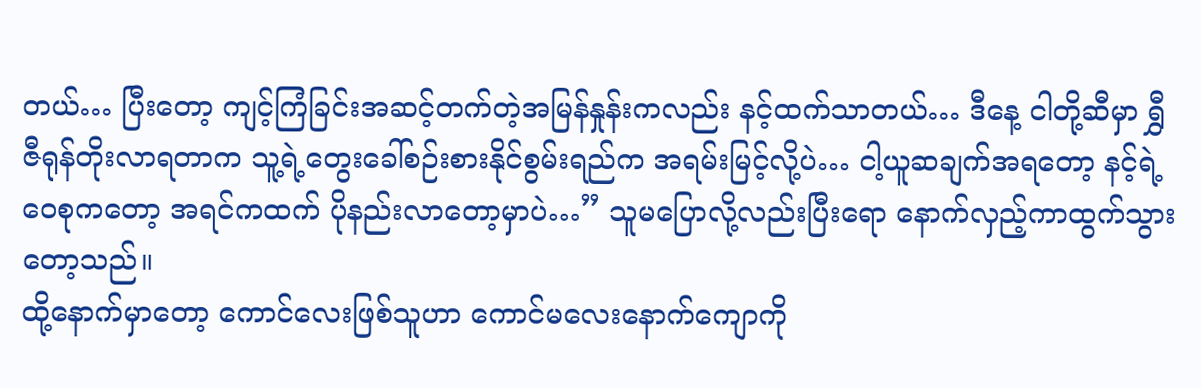တယ်… ပြီးတော့ ကျင့်ကြံခြင်းအဆင့်တက်တဲ့အမြန်နှုန်းကလည်း နင့်ထက်သာတယ်… ဒီနေ့ ငါတို့ဆီမှာ ရွှီဇီရုန်တိုးလာရတာက သူ့ရဲ့တွေးခေါ်စဉ်းစားနိုင်စွမ်းရည်က အရမ်းမြင့်လို့ပဲ… ငါ့ယူဆချက်အရတော့ နင့်ရဲ့ဝေစုကတော့ အရင်ကထက် ပိုနည်းလာတော့မှာပဲ…” သူမပြောလို့လည်းပြီးရော နောက်လှည့်ကာထွက်သွားတော့သည်။
ထို့နောက်မှာတော့ ကောင်လေးဖြစ်သူဟာ ကောင်မလေးနောက်ကျောကို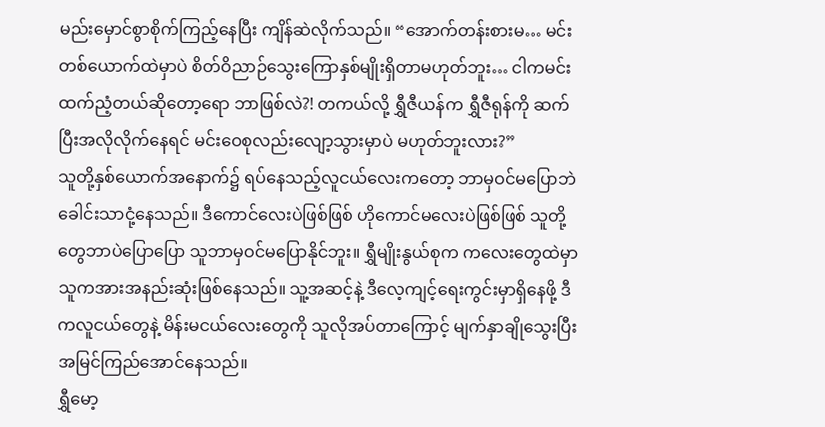မည်းမှောင်စွာစိုက်ကြည့်နေပြီး ကျိန်ဆဲလိုက်သည်။ “အောက်တန်းစားမ… မင်းတစ်ယောက်ထဲမှာပဲ စိတ်ဝိညာဉ်သွေးကြောနှစ်မျိုးရှိတာမဟုတ်ဘူး… ငါကမင်းထက်ညံ့တယ်ဆိုတော့ရော ဘာဖြစ်လဲ?! တကယ်လို့ ရွှီဇီယန်က ရွှီဇီရုန်ကို ဆက်ပြီးအလိုလိုက်နေရင် မင်းဝေစုလည်းလျော့သွားမှာပဲ မဟုတ်ဘူးလား?”
သူတို့နှစ်ယောက်အနောက်၌ ရပ်နေသည့်လူငယ်လေးကတော့ ဘာမှဝင်မပြောဘဲ ခေါင်းသာငုံ့နေသည်။ ဒီကောင်လေးပဲဖြစ်ဖြစ် ဟိုကောင်မလေးပဲဖြစ်ဖြစ် သူတို့တွေဘာပဲပြောပြော သူဘာမှဝင်မပြောနိုင်ဘူး။ ရွှီမျိုးနွယ်စုက ကလေးတွေထဲမှာ သူကအားအနည်းဆုံးဖြစ်နေသည်။ သူ့အဆင့်နဲ့ ဒီလေ့ကျင့်ရေးကွင်းမှာရှိနေဖို့ ဒီကလူငယ်တွေနဲ့ မိန်းမငယ်လေးတွေကို သူလိုအပ်တာကြောင့် မျက်နှာချိုသွေးပြီး အမြင်ကြည်အောင်နေသည်။
ရွှီမော့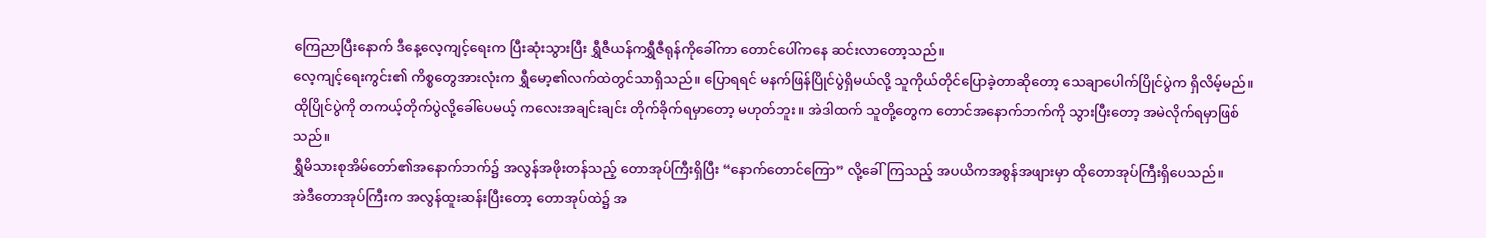ကြေညာပြီးနောက် ဒီနေ့လေ့ကျင့်ရေးက ပြီးဆုံးသွားပြီး ရွှီဇီယန်ကရွှီဇီရုန်ကိုခေါ်ကာ တောင်ပေါ်ကနေ ဆင်းလာတော့သည်။
လေ့ကျင့်ရေးကွင်း၏ ကိစ္စတွေအားလုံးက ရွှီမော့၏လက်ထဲတွင်သာရှိသည်။ ပြောရရင် မနက်ဖြန်ပြိုင်ပွဲရှိမယ်လို့ သူကိုယ်တိုင်ပြောခဲ့တာဆိုတော့ သေချာပေါက်ပြိုင်ပွဲက ရှိလိမ့်မည်။
ထိုပြိုင်ပွဲကို တကယ့်တိုက်ပွဲလို့ခေါ်ပေမယ့် ကလေးအချင်းချင်း တိုက်ခိုက်ရမှာတော့ မဟုတ်ဘူး။ အဲဒါထက် သူတို့တွေက တောင်အနောက်ဘက်ကို သွားပြီးတော့ အမဲလိုက်ရမှာဖြစ်သည်။
ရွှီမိသားစုအိမ်တော်၏အနောက်ဘက်၌ အလွန်အဖိုးတန်သည့် တောအုပ်ကြီးရှိပြီး “နောက်တောင်ကြော” လို့ခေါ်ကြသည့် အပယိကအစွန်အဖျားမှာ ထိုတောအုပ်ကြီးရှိပေသည်။
အဲဒီတောအုပ်ကြီးက အလွန်ထူးဆန်းပြီးတော့ တောအုပ်ထဲ၌ အ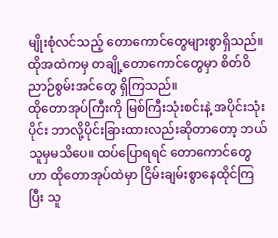မျိုးစုံလင်သည့် တောကောင်တွေများစွာရှိသည်။ ထိုအထဲကမှ တချို့တောကောင်တွေမှာ စိတ်ဝိညာဉ်စွမ်းအင်တွေ ရှိကြသည်။
ထိုတောအုပ်ကြီးကို မြစ်ကြီးသုံးစင်းနဲ့ အပိုင်းသုံးပိုင်း ဘာလို့ပိုင်းခြားထားလည်းဆိုတာတော့ ဘယ်သူမှမသိပေ။ ထပ်ပြောရရင် တောကောင်တွေဟာ ထိုတောအုပ်ထဲမှာ ငြိမ်းချမ်းစွာနေထိုင်ကြပြီး သူ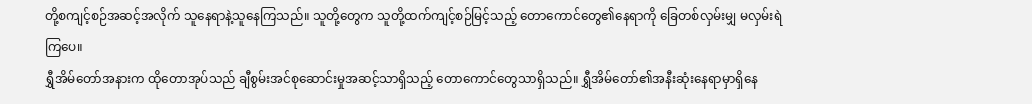တို့စကျင့်စဉ်အဆင့်အလိုက် သူနေရာနဲ့သူနေကြသည်။ သူတို့တွေက သူတို့ထက်ကျင့်စဉ်မြင့်သည့် တောကောင်တွေ၏နေရာကို ခြေတစ်လှမ်းမျှ မလှမ်းရဲကြပေ။
ရွှီအိမ်တော်အနားက ထိုတောအုပ်သည် ချီစွမ်းအင်စုဆောင်းမှုအဆင့်သာရှိသည့် တောကောင်တွေသာရှိသည်။ ရွှီအိမ်တော်၏အနီးဆုံးနေရာမှာရှိနေ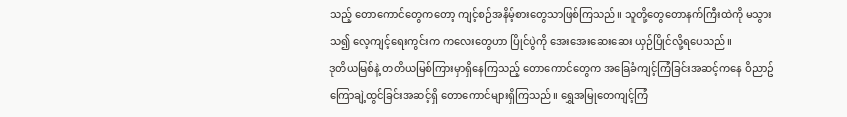သည့် တောကောင်တွေကတော့ ကျင့်စဉ်အနိမ့်စားတွေသာဖြစ်ကြသည်။ သူတို့တွေတောနက်ကြီးထဲကို မသွားသ၍ လေ့ကျင့်ရေးကွင်းက ကလေးတွေဟာ ပြိုင်ပွဲကို အေးအေးဆေးဆေး ယှဉ်ပြိုင်လို့ရပေသည်။
ဒုတိယမြစ်နဲ့ တတိယမြစ်ကြားမှာရှိနေကြသည့် တောကောင်တွေက အခြေခံကျင့်ကြံခြင်းအဆင့်ကနေ ဝိညာဥ်ကြောချဲ့ထွင်ခြင်းအဆင့်ရှိ တောကောင်များရှိကြသည်။ ရွှေအမြုတေကျင့်ကြံ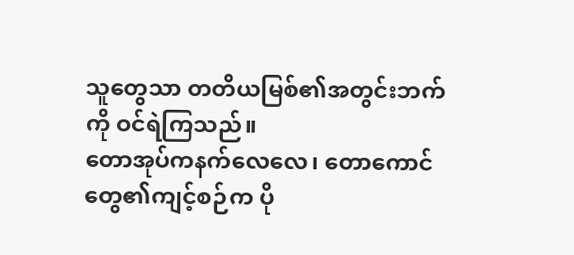သူတွေသာ တတိယမြစ်၏အတွင်းဘက်ကို ဝင်ရဲကြသည်။
တောအုပ်ကနက်လေလေ၊ တောကောင်တွေ၏ကျင့်စဉ်က ပို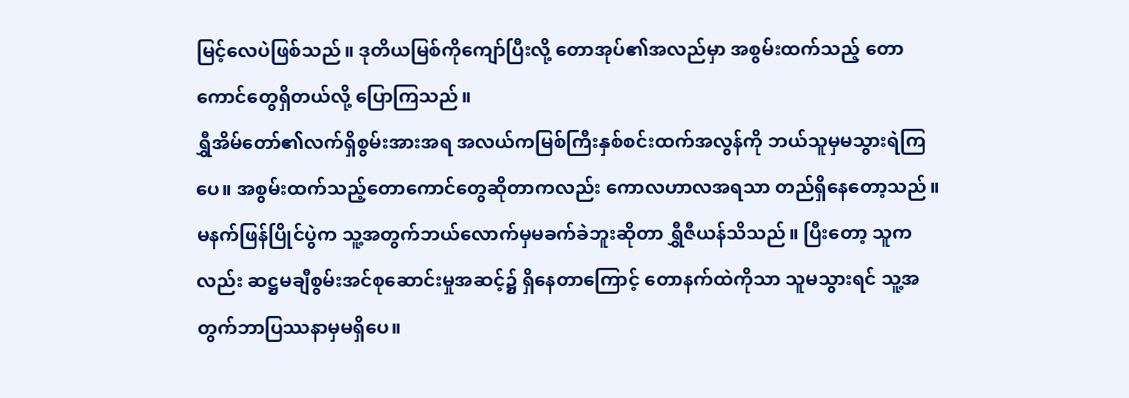မြင့်လေပဲဖြစ်သည်။ ဒုတိယမြစ်ကိုကျော်ပြီးလို့ တောအုပ်၏အလည်မှာ အစွမ်းထက်သည့် တောကောင်တွေရှိတယ်လို့ ပြောကြသည်။
ရွှီအိမ်တော်၏လက်ရှိစွမ်းအားအရ အလယ်ကမြစ်ကြီးနှစ်စင်းထက်အလွန်ကို ဘယ်သူမှမသွားရဲကြပေ။ အစွမ်းထက်သည့်တောကောင်တွေဆိုတာကလည်း ကောလဟာလအရသာ တည်ရှိနေတော့သည်။
မနက်ဖြန်ပြိုင်ပွဲက သူ့အတွက်ဘယ်လောက်မှမခက်ခဲဘူးဆိုတာ ရွှီဇီယန်သိသည်။ ပြီးတော့ သူကလည်း ဆဋ္ဌမချီစွမ်းအင်စုဆောင်းမှုအဆင့်၌ ရှိနေတာကြောင့် တောနက်ထဲကိုသာ သူမသွားရင် သူ့အတွက်ဘာပြဿနာမှမရှိပေ။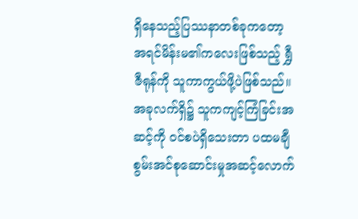ရှိနေသည့်ပြဿနာတစ်ခုကတော့ အရင်မိန်းမ၏ကလေးဖြစ်သည့် ရွှီဇီရုန်ကို သူကာကွယ်ဖို့ပဲဖြစ်သည်။ အခုလက်ရှိ၌ သူကကျင့်ကြံခြင်းအဆင့်ကို ဝင်စပဲရှိသေးတာ ပထမချီစွမ်းအင်စုဆောင်းမှုအဆင့်လောက်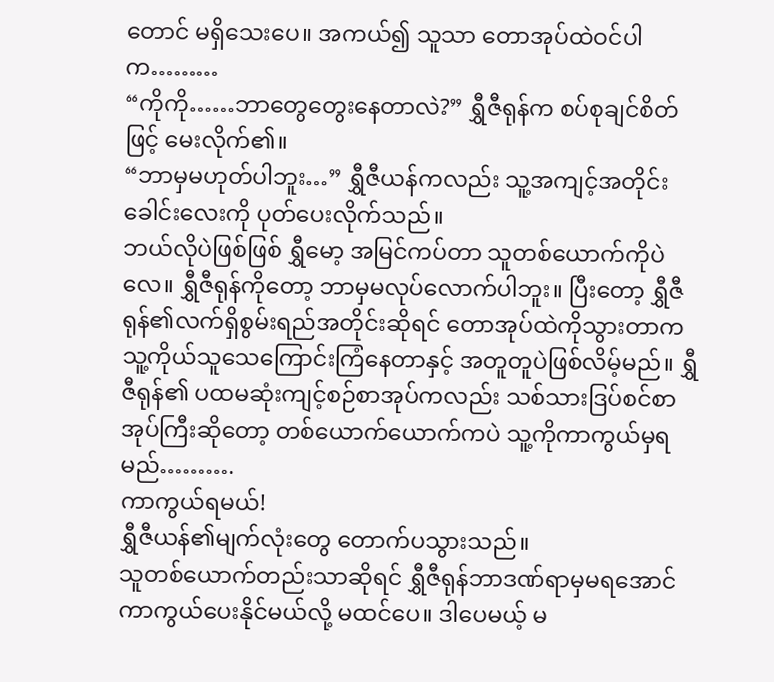တောင် မရှိသေးပေ။ အကယ်၍ သူသာ တောအုပ်ထဲဝင်ပါက………
“ကိုကို……ဘာတွေတွေးနေတာလဲ?” ရွှီဇီရုန်က စပ်စုချင်စိတ်ဖြင့် မေးလိုက်၏။
“ဘာမှမဟုတ်ပါဘူး…” ရွှီဇီယန်ကလည်း သူ့အကျင့်အတိုင်း ခေါင်းလေးကို ပုတ်ပေးလိုက်သည်။
ဘယ်လိုပဲဖြစ်ဖြစ် ရွှီမော့ အမြင်ကပ်တာ သူတစ်ယောက်ကိုပဲလေ။ ရွှီဇီရုန်ကိုတော့ ဘာမှမလုပ်လောက်ပါဘူး။ ပြီးတော့ ရွှီဇီရုန်၏လက်ရှိစွမ်းရည်အတိုင်းဆိုရင် တောအုပ်ထဲကိုသွားတာက သူ့ကိုယ်သူသေကြောင်းကြံနေတာနှင့် အတူတူပဲဖြစ်လိမ့်မည်။ ရွှီဇီရုန်၏ ပထမဆုံးကျင့်စဉ်စာအုပ်ကလည်း သစ်သားဒြပ်စင်စာအုပ်ကြီးဆိုတော့ တစ်ယောက်ယောက်ကပဲ သူ့ကိုကာကွယ်မှရမည်……….
ကာကွယ်ရမယ်!
ရွှီဇီယန်၏မျက်လုံးတွေ တောက်ပသွားသည်။
သူတစ်ယောက်တည်းသာဆိုရင် ရွှီဇီရုန်ဘာဒဏ်ရာမှမရအောင် ကာကွယ်ပေးနိုင်မယ်လို့ မထင်ပေ။ ဒါပေမယ့် မ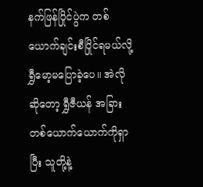နက်ဖြန်ပြိုင်ပွဲက တစ်ယောက်ချင်းစီပြိုင်ရမယ်လို့ ရွှီမော့မပြောခဲ့ပေ။ အဲလိုဆိုတော့ ရွှီဇီယန် အခြားတစ်ယောက်ယောက်ကိုရှာပြီး သူတို့နဲ့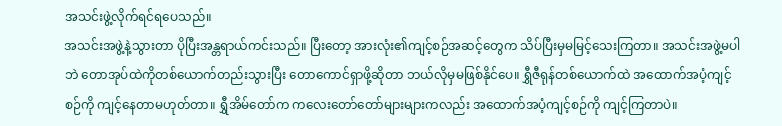အသင်းဖွဲ့လိုက်ရင်ရပေသည်။
အသင်းအဖွဲ့နဲ့သွားတာ ပိုပြီးအန္တရာယ်ကင်းသည်။ ပြီးတော့ အားလုံး၏ကျင့်စဉ်အဆင့်တွေက သိပ်ပြီးမှမမြင့်သေးကြတာ။ အသင်းအဖွဲ့မပါဘဲ တောအုပ်ထဲကိုတစ်ယောက်တည်းသွားပြီး တောကောင်ရှာဖို့ဆိုတာ ဘယ်လိုမှမဖြစ်နိုင်ပေ။ ရွှီဇီရုန်တစ်ယောက်ထဲ အထောက်အပံ့ကျင့်စဉ်ကို ကျင့်နေတာမဟုတ်တာ။ ရွှီအိမ်တော်က ကလေးတော်တော်များများကလည်း အထောက်အပံ့ကျင့်စဉ်ကို ကျင့်ကြတာပဲ။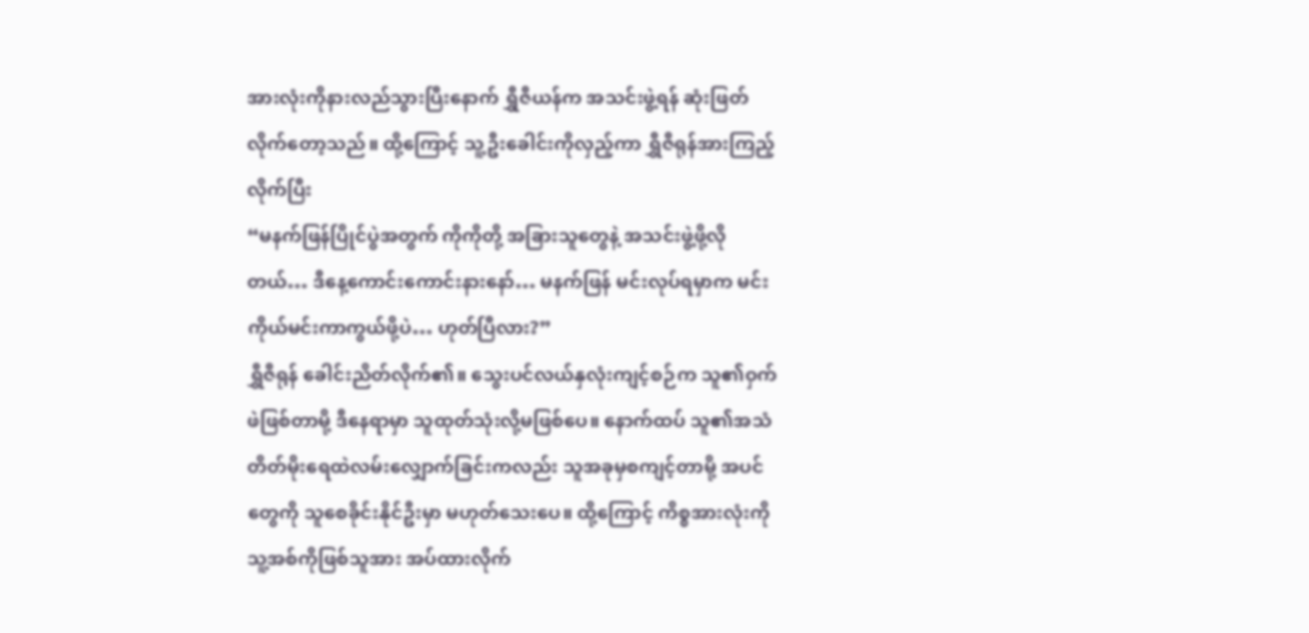အားလုံးကိုနားလည်သွားပြီးနောက် ရွှီဇီယန်က အသင်းဖွဲ့ရန် ဆုံးဖြတ်လိုက်တော့သည်။ ထို့ကြောင့် သူ့ဦးခေါင်းကိုလှည့်ကာ ရွှီဇီရုန်အားကြည့်လိုက်ပြီး
“မနက်ဖြန်ပြိုင်ပွဲအတွက် ကိုကိုတို့ အခြားသူတွေနဲ့ အသင်းဖွဲ့ဖို့လိုတယ်… ဒီနေ့ကောင်းကောင်းနားနော်… မနက်ဖြန် မင်းလုပ်ရမှာက မင်းကိုယ်မင်းကာကွယ်ဖို့ပဲ… ဟုတ်ပြီလား?”
ရွှီဇီရုန် ခေါင်းညိတ်လိုက်၏။ သွေးပင်လယ်နှလုံးကျင့်စဉ်က သူ၏ဝှက်ဖဲဖြစ်တာမို့ ဒီနေရာမှာ သူထုတ်သုံးလို့မဖြစ်ပေ။ နောက်ထပ် သူ၏အသံတိတ်မိုးရေထဲလမ်းလျှောက်ခြင်းကလည်း သူအခုမှစကျင့်တာမို့ အပင်တွေကို သူစေခိုင်းနိုင်ဦးမှာ မဟုတ်သေးပေ။ ထို့ကြောင့် ကိစ္စအားလုံးကို သူ့အစ်ကိုဖြစ်သူအား အပ်ထားလိုက်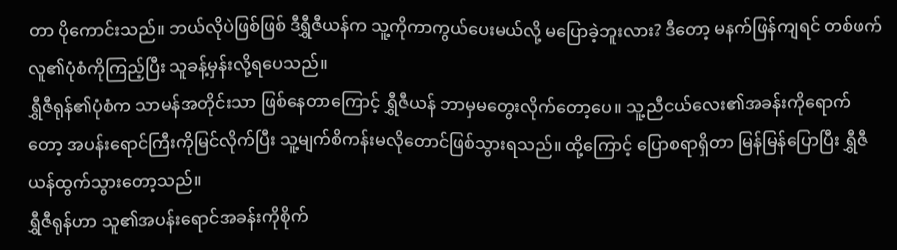တာ ပိုကောင်းသည်။ ဘယ်လိုပဲဖြစ်ဖြစ် ဒီရွှီဇီယန်က သူ့ကိုကာကွယ်ပေးမယ်လို့ မပြောခဲ့ဘူးလား? ဒီတော့ မနက်ဖြန်ကျရင် တစ်ဖက်လူ၏ပုံစံကိုကြည့်ပြီး သူခန့်မှန်းလို့ရပေသည်။
ရွှီဇီရုန်၏ပုံစံက သာမန်အတိုင်းသာ ဖြစ်နေတာကြောင့် ရွှီဇီယန် ဘာမှမတွေးလိုက်တော့ပေ။ သူ့ညီငယ်လေး၏အခန်းကိုရောက်တော့ အပန်းရောင်ကြီးကိုမြင်လိုက်ပြီး သူ့မျက်စိကန်းမလိုတောင်ဖြစ်သွားရသည်။ ထို့ကြောင့် ပြောစရာရှိတာ မြန်မြန်ပြောပြီး ရွှီဇီယန်ထွက်သွားတော့သည်။
ရွှီဇီရုန်ဟာ သူ၏အပန်းရောင်အခန်းကိုစိုက်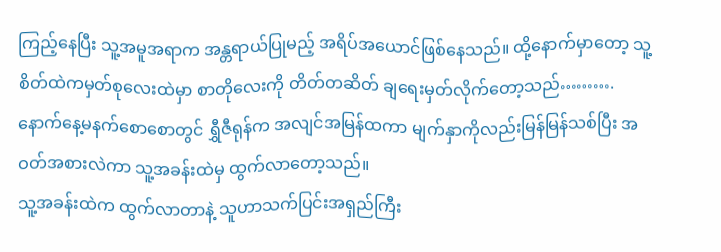ကြည့်နေပြီး သူ့အမူအရာက အန္တရာယ်ပြုမည့် အရိပ်အယောင်ဖြစ်နေသည်။ ထို့နောက်မှာတော့ သူ့စိတ်ထဲကမှတ်စုလေးထဲမှာ စာတိုလေးကို တိတ်တဆိတ် ချရေးမှတ်လိုက်တော့သည်……….
နောက်နေ့မနက်စောစောတွင် ရွှီဇီရုန်က အလျင်အမြန်ထကာ မျက်နှာကိုလည်းမြန်မြန်သစ်ပြီး အဝတ်အစားလဲကာ သူ့အခန်းထဲမှ ထွက်လာတော့သည်။
သူ့အခန်းထဲက ထွက်လာတာနဲ့ သူဟာသက်ပြင်းအရှည်ကြီး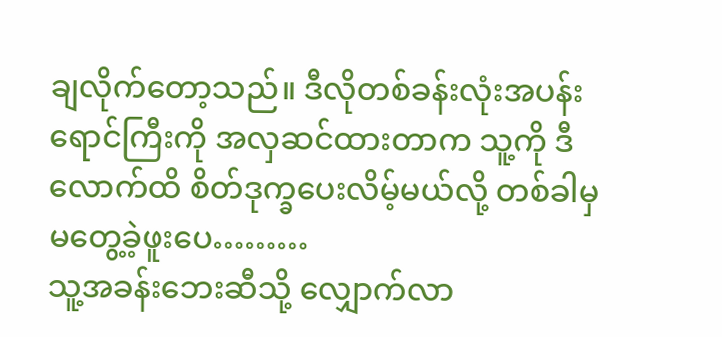ချလိုက်တော့သည်။ ဒီလိုတစ်ခန်းလုံးအပန်းရောင်ကြီးကို အလှဆင်ထားတာက သူ့ကို ဒီလောက်ထိ စိတ်ဒုက္ခပေးလိမ့်မယ်လို့ တစ်ခါမှမတွေ့ခဲ့ဖူးပေ………
သူ့အခန်းဘေးဆီသို့ လျှောက်လာ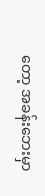တော့ အခန်းဘေးမှာ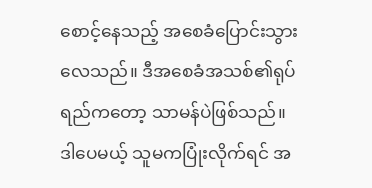စောင့်နေသည့် အစေခံပြောင်းသွားလေသည်။ ဒီအစေခံအသစ်၏ရုပ်ရည်ကတော့ သာမန်ပဲဖြစ်သည်။ ဒါပေမယ့် သူမကပြုံးလိုက်ရင် အ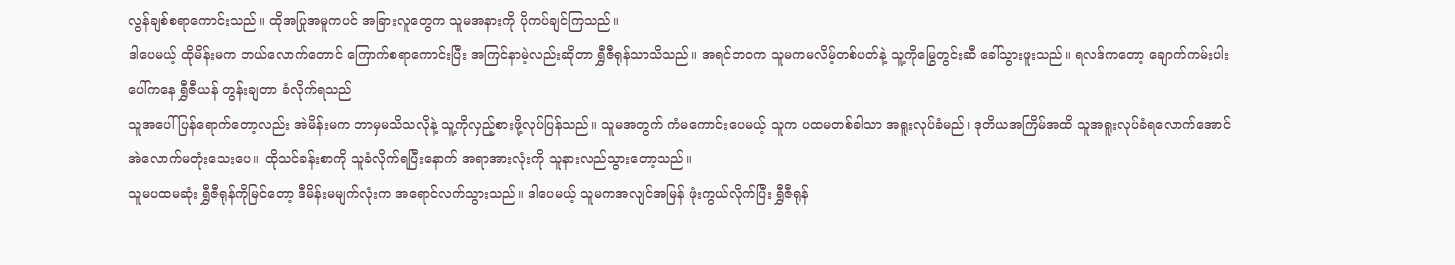လွန်ချစ်စရာကောင်းသည်။ ထိုအပြုအမူကပင် အခြားလူတွေက သူမအနားကို ပိုကပ်ချင်ကြသည်။
ဒါပေမယ့် ထိုမိန်းမက ဘယ်လောက်တောင် ကြောက်စရာကောင်းပြီး အကြင်နာမဲ့လည်းဆိုတာ ရွှီဇီရုန်သာသိသည်။ အရင်ဘဝက သူမကမလိမ့်တစ်ပတ်နဲ့ သူ့ကိုမြွေတွင်းဆီ ခေါ်သွားဖူးသည်။ ရလဒ်ကတော့ ချောက်ကမ်းပါးပေါ်ကနေ ရွှီဇီယန် တွန်းချတာ ခံလိုက်ရသည်
သူအပေါ်ပြန်ရောက်တော့လည်း အဲမိန်းမက ဘာမှမသိသလိုနဲ့ သူ့ကိုလှည့်စားဖို့လုပ်ပြန်သည်။ သူမအတွက် ကံမကောင်းပေမယ့် သူက ပထမတစ်ခါသာ အရူးလုပ်ခံမည်၊ ဒုတိယအကြိမ်အထိ သူအရူးလုပ်ခံရလောက်အောင် အဲလောက်မတုံးသေးပေ။ ထိုသင်ခန်းစာကို သူခံလိုက်ရပြီးနောက် အရာအားလုံးကို သူနားလည်သွားတော့သည်။
သူမပထမဆုံး ရွှီဇီရုန်ကိုမြင်တော့ ဒီမိန်းမမျက်လုံးက အရောင်လက်သွားသည်။ ဒါပေမယ့် သူမကအလျင်အမြန် ဖုံးကွယ်လိုက်ပြီး ရွှီဇီရုန်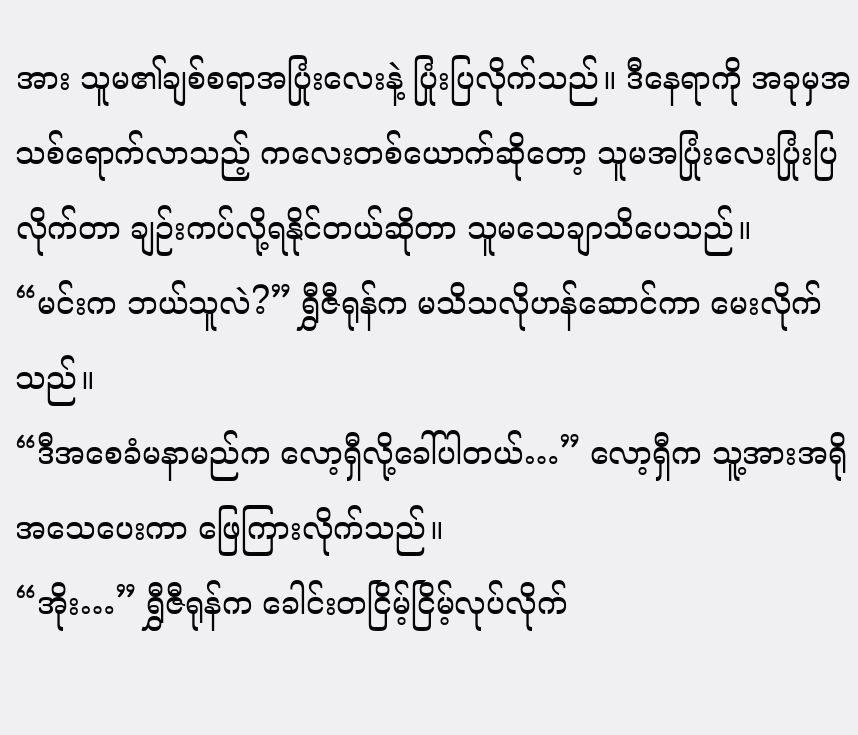အား သူမ၏ချစ်စရာအပြုံးလေးနဲ့ ပြုံးပြလိုက်သည်။ ဒီနေရာကို အခုမှအသစ်ရောက်လာသည့် ကလေးတစ်ယောက်ဆိုတော့ သူမအပြုံးလေးပြုံးပြလိုက်တာ ချဉ်းကပ်လို့ရနိုင်တယ်ဆိုတာ သူမသေချာသိပေသည်။
“မင်းက ဘယ်သူလဲ?” ရွှီဇီရုန်က မသိသလိုဟန်ဆောင်ကာ မေးလိုက်သည်။
“ဒီအစေခံမနာမည်က လော့ရှီလို့ခေါ်ပါတယ်…” လော့ရှီက သူ့အားအရိုအသေပေးကာ ဖြေကြားလိုက်သည်။
“အိုး…” ရွှီဇီရုန်က ခေါင်းတငြိမ့်ငြိမ့်လုပ်လိုက်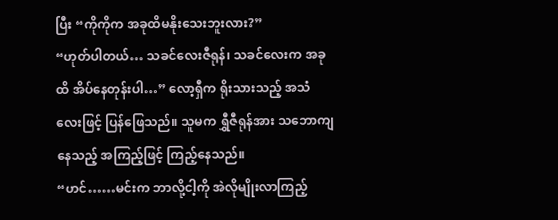ပြီး “ကိုကိုက အခုထိမနိုးသေးဘူးလား?”
“ဟုတ်ပါတယ်… သခင်လေးဇီရုန်၊ သခင်လေးက အခုထိ အိပ်နေတုန်းပါ…” လော့ရှီက ရိုးသားသည့် အသံလေးဖြင့် ပြန်ဖြေသည်။ သူမက ရွှီဇီရုန်အား သဘောကျနေသည့် အကြည့်ဖြင့် ကြည့်နေသည်။
“ဟင်……မင်းက ဘာလို့ငါ့ကို အဲလိုမျိုးလာကြည့်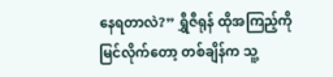နေရတာလဲ?” ရွှီဇီရုန် ထိုအကြည့်ကိုမြင်လိုက်တော့ တစ်ချိန်က သူ့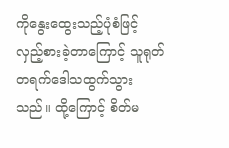ကိုနွေးထွေးသည့်ပုံစံဖြင့် လှည့်စားခဲ့တာကြောင့် သူရုတ်တရက်ဒေါသထွက်သွားသည်။ ထို့ကြောင့် စိတ်မ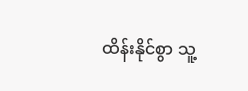ထိန်းနိုင်စွာ သူ့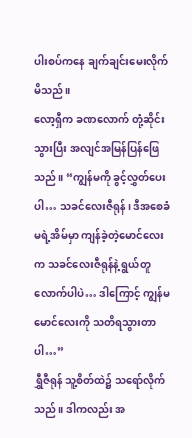ပါးစပ်ကနေ ချက်ချင်းမေးလိုက်မိသည်။
လော့ရှီက ခဏလောက် တုံ့ဆိုင်းသွားပြီး အလျင်အမြန်ပြန်ဖြေသည်။ “ကျွန်မကို ခွင့်လွှတ်ပေးပါ… သခင်လေးဇီရုန်၊ ဒီအစေခံမရဲ့အိမ်မှာ ကျန်ခဲ့တဲ့မောင်လေးက သခင်လေးဇီရုန်နဲ့ ရွယ်တူလောက်ပါပဲ… ဒါကြောင့် ကျွန်မမောင်လေးကို သတိရသွားတာပါ…”
ရွှီဇီရုန် သူ့စိတ်ထဲ၌ သရော်လိုက်သည်။ ဒါကလည်း အ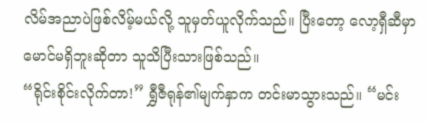လိမ်အညာပဲဖြစ်လိမ့်မယ်လို့ သူမှတ်ယူလိုက်သည်။ ပြီးတော့ လော့ရှီဆီမှာ မောင်မရှိဘူးဆိုတာ သူသိပြီးသားဖြစ်သည်။
“ရိုင်းစိုင်းလိုက်တာ!” ရွှီဇီရုန်၏မျက်နှာက တင်းမာသွားသည်။ “မင်း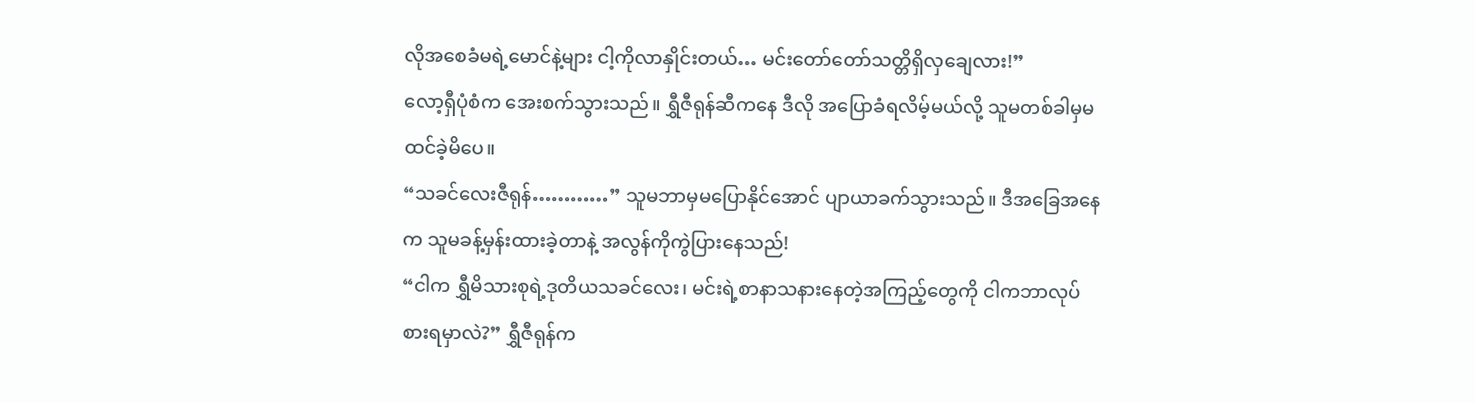လိုအစေခံမရဲ့မောင်နဲ့များ ငါ့ကိုလာနှိုင်းတယ်… မင်းတော်တော်သတ္တိရှိလှချေလား!”
လော့ရှီပုံစံက အေးစက်သွားသည်။ ရွှီဇီရုန်ဆီကနေ ဒီလို အပြောခံရလိမ့်မယ်လို့ သူမတစ်ခါမှမထင်ခဲ့မိပေ။
“သခင်လေးဇီရုန်…………” သူမဘာမှမပြောနိုင်အောင် ပျာယာခက်သွားသည်။ ဒီအခြေအနေက သူမခန့်မှန်းထားခဲ့တာနဲ့ အလွန်ကိုကွဲပြားနေသည်!
“ငါက ရွှီမိသားစုရဲ့ဒုတိယသခင်လေး၊ မင်းရဲ့စာနာသနားနေတဲ့အကြည့်တွေကို ငါကဘာလုပ်စားရမှာလဲ?” ရွှီဇီရုန်က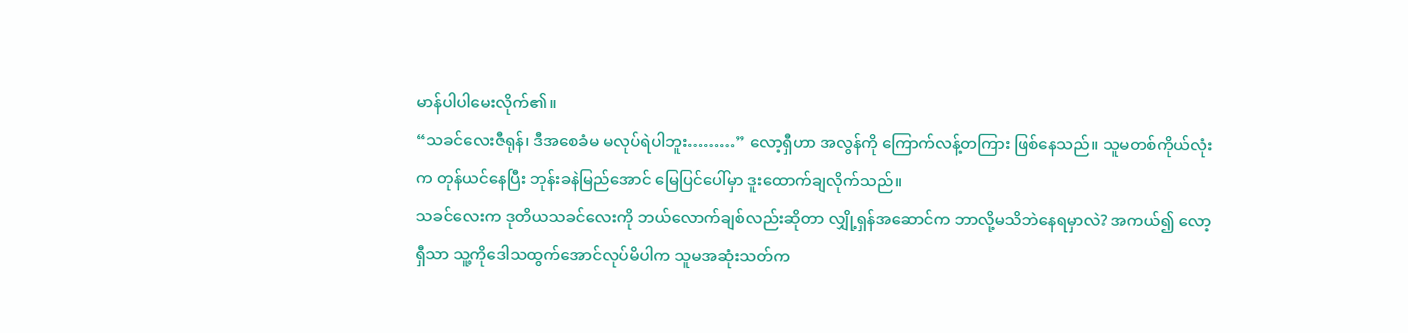မာန်ပါပါမေးလိုက်၏။
“သခင်လေးဇီရုန်၊ ဒီအစေခံမ မလုပ်ရဲပါဘူး………” လော့ရှီဟာ အလွန်ကို ကြောက်လန့်တကြား ဖြစ်နေသည်။ သူမတစ်ကိုယ်လုံးက တုန်ယင်နေပြီး ဘုန်းခနဲမြည်အောင် မြေပြင်ပေါ်မှာ ဒူးထောက်ချလိုက်သည်။
သခင်လေးက ဒုတိယသခင်လေးကို ဘယ်လောက်ချစ်လည်းဆိုတာ လျှို့ရှန်အဆောင်က ဘာလို့မသိဘဲနေရမှာလဲ? အကယ်၍ လော့ရှီသာ သူ့ကိုဒေါသထွက်အောင်လုပ်မိပါက သူမအဆုံးသတ်က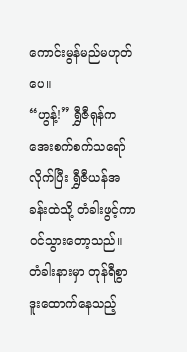ကောင်းမွန်မည်မဟုတ်ပေ။
“ဟွန့်!” ရွှီဇီရုန်က အေးစက်စက်သရော်လိုက်ပြီး ရွှီဇီယန်အခန်းထဲသို့ တံခါးဖွင့်ကာ ဝင်သွားတော့သည်။ တံခါးနားမှာ တုန်ရီစွာဒူးထောက်နေသည့်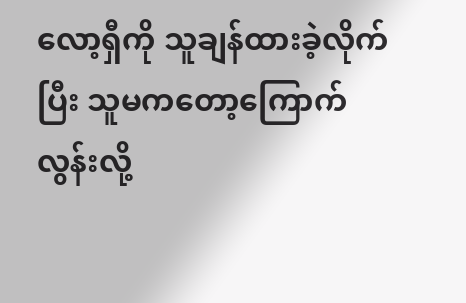လော့ရှီကို သူချန်ထားခဲ့လိုက်ပြီး သူမကတော့ကြောက်လွန်းလို့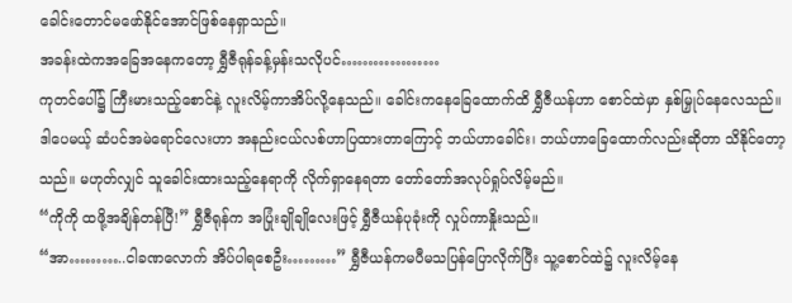ခေါင်းတောင်မဖော်နိုင်အောင်ဖြစ်နေရှာသည်။
အခန်းထဲကအခြေအနေကတော့ ရွှီဇီရုန်ခန့်မှန်းသလိုပင်………………
ကုတင်ပေါ်၌ ကြီးမားသည့်စောင်နဲ့ လူးလိမ့်ကာအိပ်လို့နေသည်။ ခေါင်းကနေခြေထောက်ထိ ရွှီဇီယန်ဟာ စောင်ထဲမှာ နှစ်မြှုပ်နေလေသည်။ ဒါပေမယ့် ဆံပင်အမဲရောင်လေးဟာ အနည်းငယ်လစ်ဟာပြထားတာကြောင့် ဘယ်ဟာခေါင်း၊ ဘယ်ဟာခြေထောက်လည်းဆိုတာ သိနိုင်တော့သည်။ မဟုတ်လျှင် သူခေါင်းထားသည့်နေရာကို လိုက်ရှာနေရတာ တော်တော်အလုပ်ရှုပ်လိမ့်မည်။
“ကိုကို ထဖို့အချိန်တန်ပြီ!” ရွှီဇီရုန်က အပြုံးချိုချိုလေးဖြင့် ရွှီဇီယန်ပုခုံးကို လှုပ်ကာနှိုးသည်။
“အာ………..ငါခဏလောက် အိပ်ပါရစေဦး………” ရွှီဇီယန်ကမပီမသပြန်ပြောလိုက်ပြီး သူ့စောင်ထဲ၌ လူးလိမ့်နေ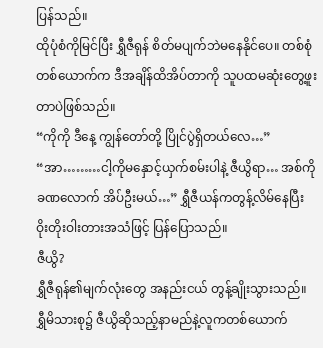ပြန်သည်။
ထိုပုံစံကိုမြင်ပြီး ရွှီဇီရုန် စိတ်မပျက်ဘဲမနေနိုင်ပေ။ တစ်စုံတစ်ယောက်က ဒီအချိန်ထိအိပ်တာကို သူပထမဆုံးတွေ့ဖူးတာပဲဖြစ်သည်။
“ကိုကို ဒီနေ့ ကျွန်တော်တို့ ပြိုင်ပွဲရှိတယ်လေ…”
“အာ………ငါ့ကိုမနှောင့်ယှက်စမ်းပါနဲ့ ဇီယွိရာ… အစ်ကိုခဏလောက် အိပ်ဦးမယ်…” ရွှီဇီယန်ကတွန့်လိမ်နေပြီး ဝိုးတိုးဝါးတားအသံဖြင့် ပြန်ပြောသည်။
ဇီယွိ?
ရွှီဇီရုန်၏မျက်လုံးတွေ အနည်းငယ် တွန့်ချိုးသွားသည်။ ရွှီမိသားစု၌ ဇီယွိဆိုသည့်နာမည်နဲ့လူကတစ်ယောက်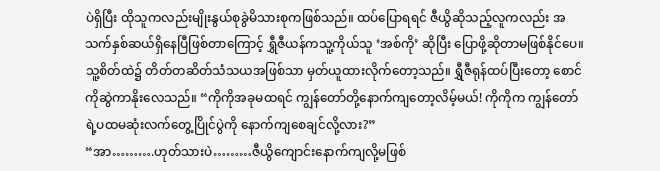ပဲရှိပြီး ထိုသူကလည်းမျိုးနွယ်စုခွဲမိသားစုကဖြစ်သည်။ ထပ်ပြောရရင် ဇီယွိဆိုသည့်လူကလည်း အသက်နှစ်ဆယ်ရှိနေပြီဖြစ်တာကြောင့် ရွှီဇီယန်ကသူ့ကိုယ်သူ ‘အစ်ကို’ ဆိုပြီး ပြောဖို့ဆိုတာမဖြစ်နိုင်ပေ။
သူ့စိတ်ထဲ၌ တိတ်တဆိတ်သံသယအဖြစ်သာ မှတ်ယူထားလိုက်တော့သည်။ ရွှီဇီရုန်ထပ်ပြီးတော့ စောင်ကိုဆွဲကာနိုးလေသည်။ “ကိုကိုအခုမထရင် ကျွန်တော်တို့နောက်ကျတော့လိမ့်မယ်! ကိုကိုက ကျွန်တော်ရဲ့ပထမဆုံးလက်တွေ့ပြိုင်ပွဲကို နောက်ကျစေချင်လို့လား?”
“အာ……….ဟုတ်သားပဲ………ဇီယွိကျောင်းနောက်ကျလို့မဖြစ်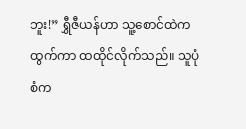ဘူး!” ရွှီဇီယန်ဟာ သူ့စောင်ထဲကထွက်ကာ ထထိုင်လိုက်သည်။ သူပုံစံက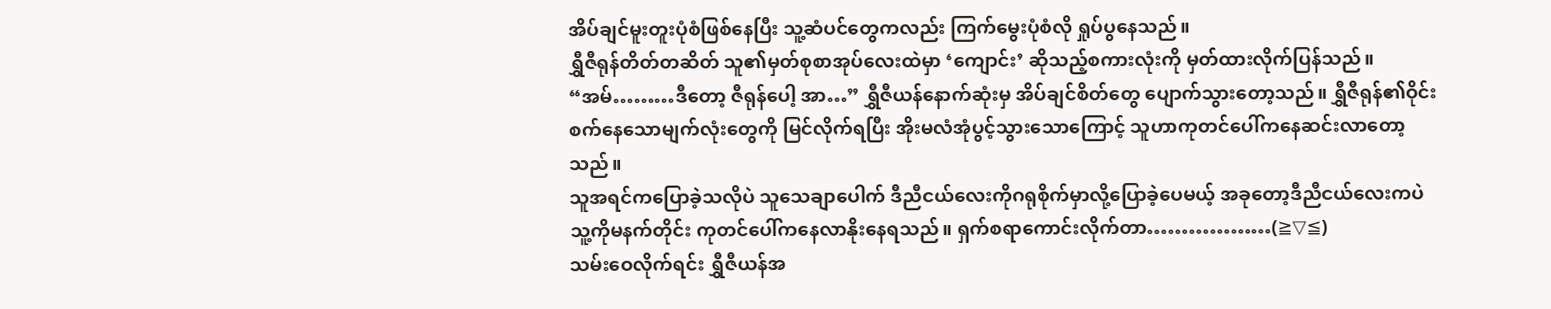အိပ်ချင်မူးတူးပုံစံဖြစ်နေပြီး သူ့ဆံပင်တွေကလည်း ကြက်မွေးပုံစံလို ရှုပ်ပွနေသည်။
ရွှီဇီရုန်တိတ်တဆိတ် သူ၏မှတ်စုစာအုပ်လေးထဲမှာ ‘ကျောင်း’ ဆိုသည့်စကားလုံးကို မှတ်ထားလိုက်ပြန်သည်။
“အမ်………ဒီတော့ ဇီရုန်ပေါ့ အာ…” ရွှီဇီယန်နောက်ဆုံးမှ အိပ်ချင်စိတ်တွေ ပျောက်သွားတော့သည်။ ရွှီဇီရုန်၏ဝိုင်းစက်နေသောမျက်လုံးတွေကို မြင်လိုက်ရပြီး အိုးမလံအုံပွင့်သွားသောကြောင့် သူဟာကုတင်ပေါ်ကနေဆင်းလာတော့သည်။
သူအရင်ကပြောခဲ့သလိုပဲ သူသေချာပေါက် ဒီညီငယ်လေးကိုဂရုစိုက်မှာလို့ပြောခဲ့ပေမယ့် အခုတော့ဒီညီငယ်လေးကပဲ သူ့ကိုမနက်တိုင်း ကုတင်ပေါ်ကနေလာနိုးနေရသည်။ ရှက်စရာကောင်းလိုက်တာ………………(≧▽≦)
သမ်းဝေလိုက်ရင်း ရွှီဇီယန်အ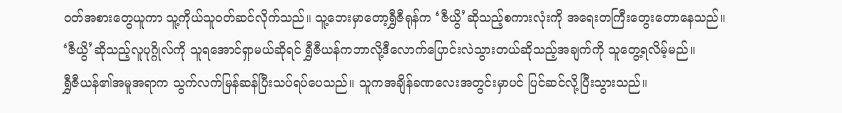ဝတ်အစားတွေယူကာ သူ့ကိုယ်သူဝတ်ဆင်လိုက်သည်။ သူ့ဘေးမှာတော့ရွှီဇီရုန်က ‘ဇီယွိ’ဆိုသည့်စကားလုံးကို အရေးတကြီးတွေးတောနေသည်။
‘ဇီယွိ’ဆိုသည့်လူပုဂ္ဂိုလ်ကို သူရအောင်ရှာမယ်ဆိုရင် ရွှီဇီယန်ကဘာလို့ဒီလောက်ပြောင်းလဲသွားတယ်ဆိုသည့်အချက်ကို သူတွေ့ရလိမ့်မည်။
ရွှီဇီယန်၏အမူအရာက သွက်လက်မြန်ဆန်ပြီးသပ်ရပ်ပေသည်။ သူကအချိန်ခဏလေးအတွင်းမှာပင် ပြင်ဆင်လို့ပြီးသွားသည်။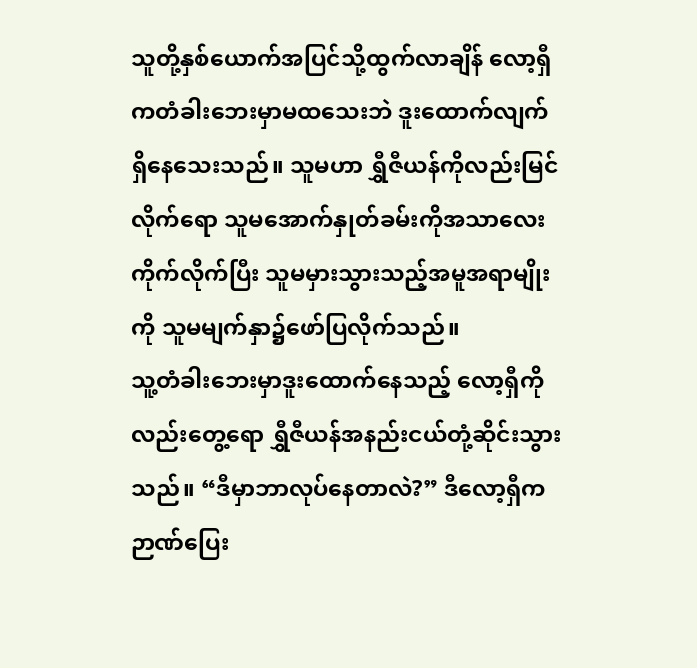သူတို့နှစ်ယောက်အပြင်သို့ထွက်လာချိန် လော့ရှီကတံခါးဘေးမှာမထသေးဘဲ ဒူးထောက်လျက်ရှိနေသေးသည်။ သူမဟာ ရွှီဇီယန်ကိုလည်းမြင်လိုက်ရော သူမအောက်နှုတ်ခမ်းကိုအသာလေးကိုက်လိုက်ပြီး သူမမှားသွားသည့်အမူအရာမျိုးကို သူမမျက်နှာ၌ဖော်ပြလိုက်သည်။
သူ့တံခါးဘေးမှာဒူးထောက်နေသည့် လော့ရှီကိုလည်းတွေ့ရော ရွှီဇီယန်အနည်းငယ်တုံ့ဆိုင်းသွားသည်။ “ဒီမှာဘာလုပ်နေတာလဲ?” ဒီလော့ရှီကဉာဏ်ပြေး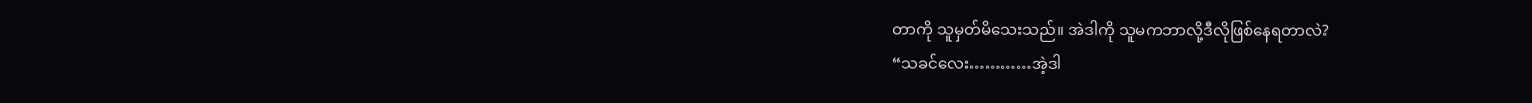တာကို သူမှတ်မိသေးသည်။ အဲဒါကို သူမကဘာလို့ဒီလိုဖြစ်နေရတာလဲ?
“သခင်လေး…………အဲ့ဒါ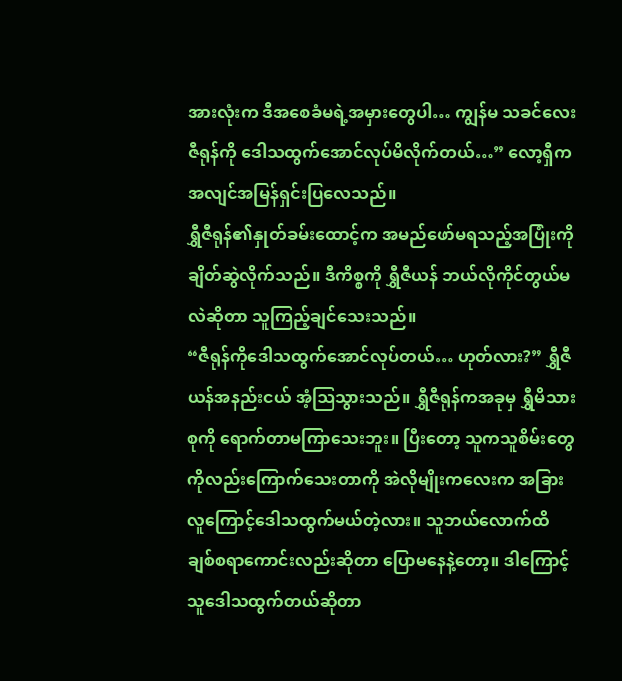အားလုံးက ဒီအစေခံမရဲ့အမှားတွေပါ… ကျွန်မ သခင်လေးဇီရုန်ကို ဒေါသထွက်အောင်လုပ်မိလိုက်တယ်…” လော့ရှီကအလျင်အမြန်ရှင်းပြလေသည်။
ရွှီဇီရုန်၏နှုတ်ခမ်းထောင့်က အမည်ဖော်မရသည့်အပြုံးကိုချိတ်ဆွဲလိုက်သည်။ ဒီကိစ္စကို ရွှီဇီယန် ဘယ်လိုကိုင်တွယ်မလဲဆိုတာ သူကြည့်ချင်သေးသည်။
“ဇီရုန်ကိုဒေါသထွက်အောင်လုပ်တယ်… ဟုတ်လား?” ရွှီဇီယန်အနည်းငယ် အံ့ဩသွားသည်။ ရွှီဇီရုန်ကအခုမှ ရွှီမိသားစုကို ရောက်တာမကြာသေးဘူး။ ပြီးတော့ သူကသူစိမ်းတွေကိုလည်းကြောက်သေးတာကို အဲလိုမျိုးကလေးက အခြားလူကြောင့်ဒေါသထွက်မယ်တဲ့လား။ သူဘယ်လောက်ထိ ချစ်စရာကောင်းလည်းဆိုတာ ပြောမနေနဲ့တော့။ ဒါကြောင့် သူဒေါသထွက်တယ်ဆိုတာ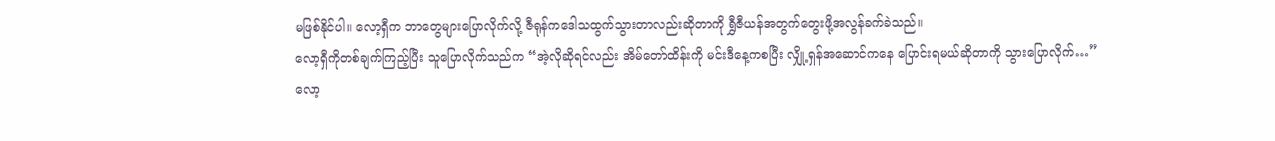မဖြစ်နိုင်ပါ။ လော့ရှီက ဘာတွေများပြောလိုက်လို့ ဇီရုန်ကဒေါသထွက်သွားတာလည်းဆိုတာကို ရွှီဇီယန်အတွက်တွေးဖို့အလွန်ခက်ခဲသည်။
လော့ရှီကိုတစ်ချက်ကြည့်ပြီး သူပြောလိုက်သည်က “အဲ့လိုဆိုရင်လည်း အိမ်တော်ထိန်းကို မင်းဒီနေ့ကစပြီး လျှို့ရှန်အဆောင်ကနေ ပြောင်းရမယ်ဆိုတာကို သွားပြောလိုက်…”
လော့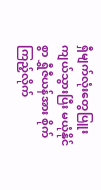ရှီမျက်လုံးတွေပြူးကျယ်သွားပြီး မယုံနိုင်စွာ ရွှီဇီယန်အား စိုက်ကြည့်လိုက်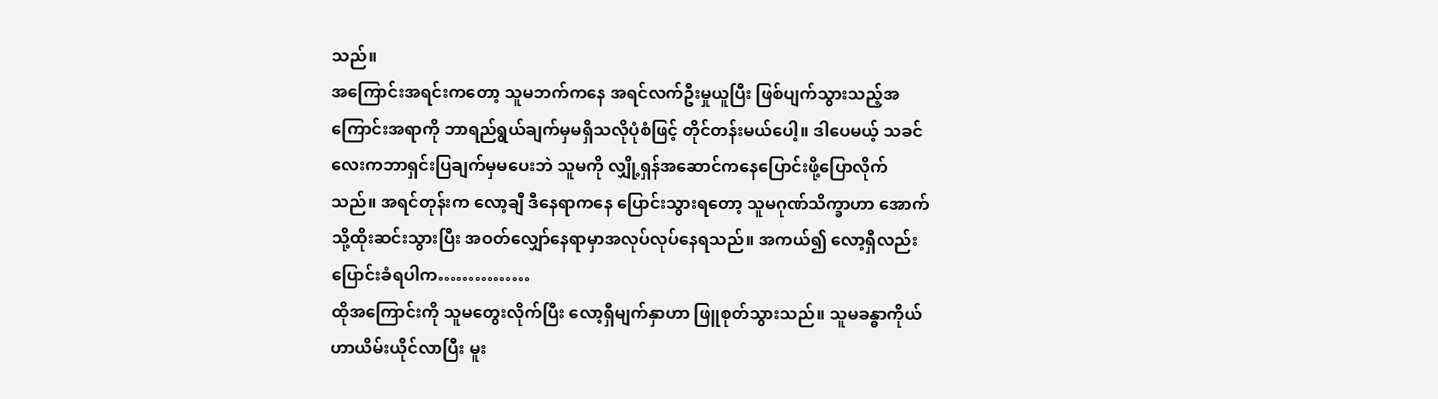သည်။
အကြောင်းအရင်းကတော့ သူမဘက်ကနေ အရင်လက်ဦးမှုယူပြီး ဖြစ်ပျက်သွားသည့်အကြောင်းအရာကို ဘာရည်ရွယ်ချက်မှမရှိသလိုပုံစံဖြင့် တိုင်တန်းမယ်ပေါ့။ ဒါပေမယ့် သခင်လေးကဘာရှင်းပြချက်မှမပေးဘဲ သူမကို လျှို့ရှန်အဆောင်ကနေပြောင်းဖို့ပြောလိုက်သည်။ အရင်တုန်းက လော့ချီ ဒီနေရာကနေ ပြောင်းသွားရတော့ သူမဂုဏ်သိက္ခာဟာ အောက်သို့ထိုးဆင်းသွားပြီး အဝတ်လျှော်နေရာမှာအလုပ်လုပ်နေရသည်။ အကယ်၍ လော့ရှီလည်းပြောင်းခံရပါက……………
ထိုအကြောင်းကို သူမတွေးလိုက်ပြီး လော့ရှီမျက်နှာဟာ ဖြူစုတ်သွားသည်။ သူမခန္ဓာကိုယ်ဟာယိမ်းယိုင်လာပြီး မူး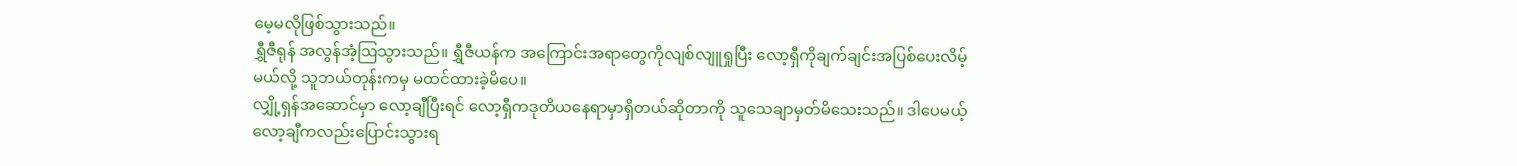မေ့မလိုဖြစ်သွားသည်။
ရွှီဇီရုန် အလွန်အံ့ဩသွားသည်။ ရွှီဇီယန်က အကြောင်းအရာတွေကိုလျစ်လျူရှုပြီး လော့ရှီကိုချက်ချင်းအပြစ်ပေးလိမ့်မယ်လို့ သူဘယ်တုန်းကမှ မထင်ထားခဲ့မိပေ။
လျှို့ရှန်အဆောင်မှာ လော့ချီပြီးရင် လော့ရှီကဒုတိယနေရာမှာရှိတယ်ဆိုတာကို သူသေချာမှတ်မိသေးသည်။ ဒါပေမယ့် လော့ချီကလည်းပြောင်းသွားရ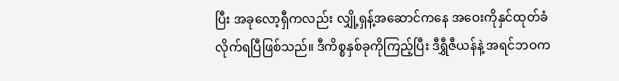ပြီး အခုလော့ရှီကလည်း လျှို့ရှန့်အဆောင်ကနေ အဝေးကိုနှင်ထုတ်ခံလိုက်ရပြီဖြစ်သည်။ ဒီကိစ္စနှစ်ခုကိုကြည့်ပြီး ဒီရွှီဇီယန်နဲ့ အရင်ဘဝက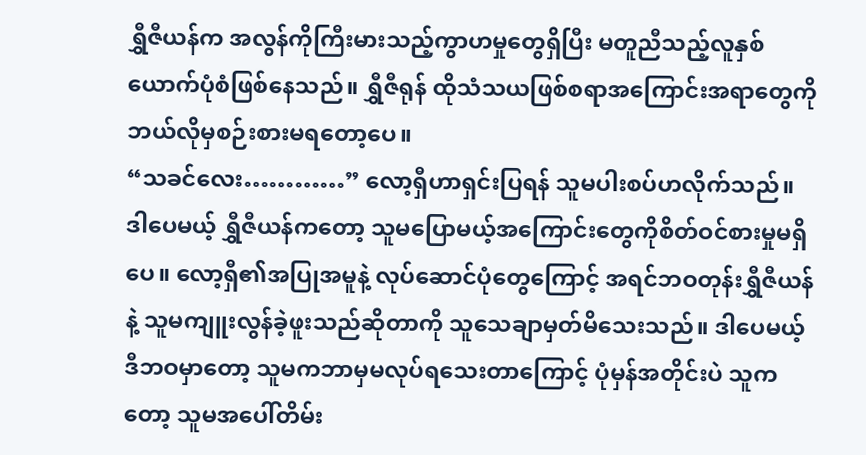ရွှီဇီယန်က အလွန်ကိုကြီးမားသည့်ကွာဟမှုတွေရှိပြီး မတူညီသည့်လူနှစ်ယောက်ပုံစံဖြစ်နေသည်။ ရွှီဇီရုန် ထိုသံသယဖြစ်စရာအကြောင်းအရာတွေကို ဘယ်လိုမှစဉ်းစားမရတော့ပေ။
“သခင်လေး…………” လော့ရှီဟာရှင်းပြရန် သူမပါးစပ်ဟလိုက်သည်။
ဒါပေမယ့် ရွှီဇီယန်ကတော့ သူမပြောမယ့်အကြောင်းတွေကိုစိတ်ဝင်စားမှုမရှိပေ။ လော့ရှီ၏အပြုအမူနဲ့ လုပ်ဆောင်ပုံတွေကြောင့် အရင်ဘဝတုန်းရွှီဇီယန်နဲ့ သူမကျူးလွန်ခဲ့ဖူးသည်ဆိုတာကို သူသေချာမှတ်မိသေးသည်။ ဒါပေမယ့် ဒီဘဝမှာတော့ သူမကဘာမှမလုပ်ရသေးတာကြောင့် ပုံမှန်အတိုင်းပဲ သူကတော့ သူမအပေါ်တိမ်း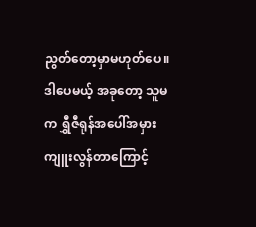ညွတ်တော့မှာမဟုတ်ပေ။
ဒါပေမယ့် အခုတော့ သူမက ရွှီဇီရုန်အပေါ်အမှားကျူးလွန်တာကြောင့်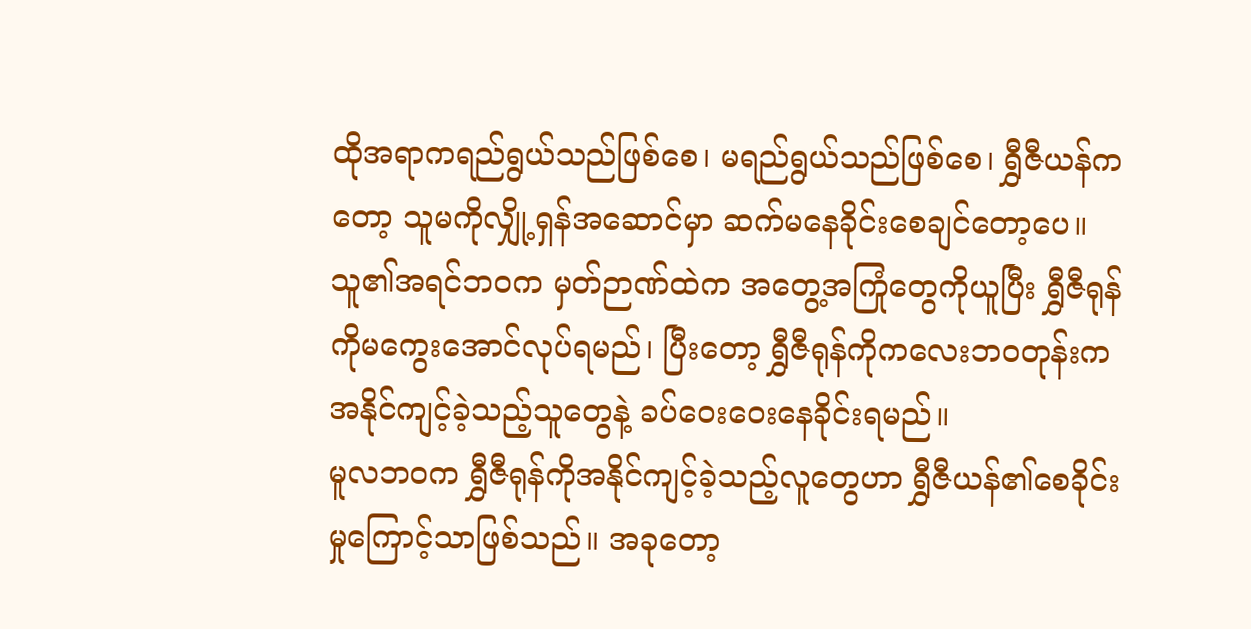ထိုအရာကရည်ရွယ်သည်ဖြစ်စေ၊ မရည်ရွယ်သည်ဖြစ်စေ၊ ရွှီဇီယန်ကတော့ သူမကိုလျှို့ရှန်အဆောင်မှာ ဆက်မနေခိုင်းစေချင်တော့ပေ။ သူ၏အရင်ဘဝက မှတ်ဉာဏ်ထဲက အတွေ့အကြုံတွေကိုယူပြီး ရွှီဇီရုန်ကိုမကွေးအောင်လုပ်ရမည်၊ ပြီးတော့ ရွှီဇီရုန်ကိုကလေးဘဝတုန်းက အနိုင်ကျင့်ခဲ့သည့်သူတွေနဲ့ ခပ်ဝေးဝေးနေခိုင်းရမည်။
မူလဘဝက ရွှီဇီရုန်ကိုအနိုင်ကျင့်ခဲ့သည့်လူတွေဟာ ရွှီဇီယန်၏စေခိုင်းမှုကြောင့်သာဖြစ်သည်။ အခုတော့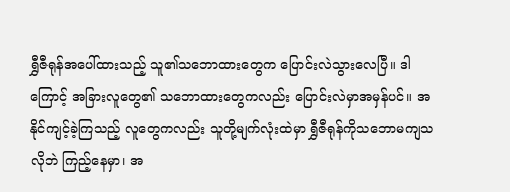ရွှီဇီရုန်အပေါ်ထားသည့် သူ၏သဘောထားတွေက ပြောင်းလဲသွားလေပြီ။ ဒါကြောင့် အခြားလူတွေ၏ သဘောထားတွေကလည်း ပြောင်းလဲမှာအမှန်ပင်။ အနိုင်ကျင့်ခဲ့ကြသည့် လူတွေကလည်း သူတို့မျက်လုံးထဲမှာ ရွှီဇီရုန်ကိုသဘောမကျသလိုဘဲ ကြည့်နေမှာ၊ အ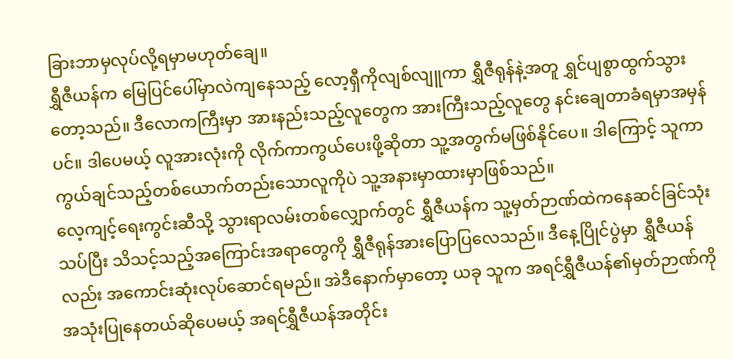ခြားဘာမှလုပ်လို့ရမှာမဟုတ်ချေ။
ရွှီဇီယန်က မြေပြင်ပေါ်မှာလဲကျနေသည့် လော့ရှီကိုလျစ်လျူကာ ရွှီဇီရုန်နဲ့အတူ ရွှင်ပျစွာထွက်သွားတော့သည်။ ဒီလောကကြီးမှာ အားနည်းသည့်လူတွေက အားကြီးသည့်လူတွေ နင်းချေတာခံရမှာအမှန်ပင်။ ဒါပေမယ့် လူအားလုံးကို လိုက်ကာကွယ်ပေးဖို့ဆိုတာ သူ့အတွက်မဖြစ်နိုင်ပေ။ ဒါကြောင့် သူကာကွယ်ချင်သည့်တစ်ယောက်တည်းသောလူကိုပဲ သူ့အနားမှာထားမှာဖြစ်သည်။
လေ့ကျင့်ရေးကွင်းဆီသို့ သွားရာလမ်းတစ်လျှောက်တွင် ရွှီဇီယန်က သူ့မှတ်ဉာဏ်ထဲကနေဆင်ခြင်သုံးသပ်ပြီး သိသင့်သည့်အကြောင်းအရာတွေကို ရွှီဇီရုန်အားပြောပြလေသည်။ ဒီနေ့ပြိုင်ပွဲမှာ ရွှီဇီယန်လည်း အကောင်းဆုံးလုပ်ဆောင်ရမည်။ အဲဒီနောက်မှာတော့ ယခု သူက အရင်ရွှီဇီယန်၏မှတ်ဉာဏ်ကို အသုံးပြုနေတယ်ဆိုပေမယ့် အရင်ရွှီဇီယန်အတိုင်း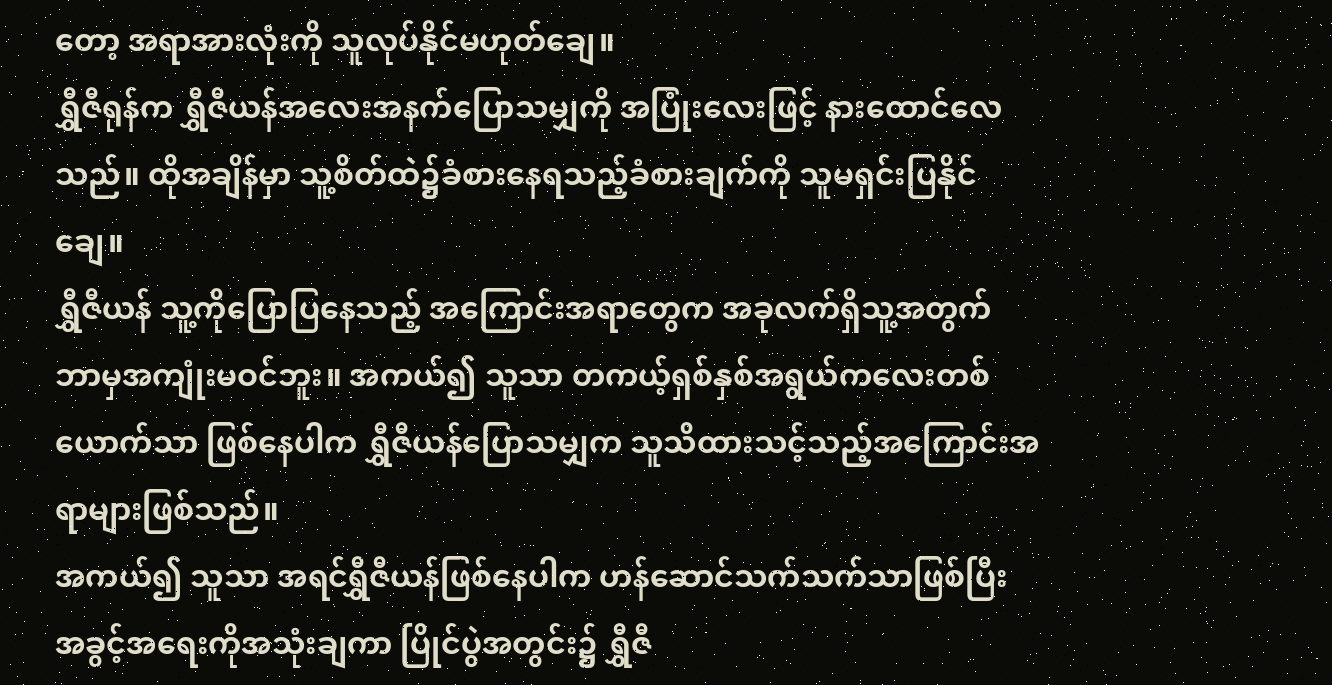တော့ အရာအားလုံးကို သူလုပ်နိုင်မဟုတ်ချေ။
ရွှီဇီရုန်က ရွှီဇီယန်အလေးအနက်ပြောသမျှကို အပြုံးလေးဖြင့် နားထောင်လေသည်။ ထိုအချိန်မှာ သူ့စိတ်ထဲ၌ခံစားနေရသည့်ခံစားချက်ကို သူမရှင်းပြနိုင်ချေ။
ရွှီဇီယန် သူ့ကိုပြောပြနေသည့် အကြောင်းအရာတွေက အခုလက်ရှိသူ့အတွက် ဘာမှအကျုံးမဝင်ဘူး။ အကယ်၍ သူသာ တကယ့်ရှစ်နှစ်အရွယ်ကလေးတစ်ယောက်သာ ဖြစ်နေပါက ရွှီဇီယန်ပြောသမျှက သူသိထားသင့်သည့်အကြောင်းအရာများဖြစ်သည်။
အကယ်၍ သူသာ အရင်ရွှီဇီယန်ဖြစ်နေပါက ဟန်ဆောင်သက်သက်သာဖြစ်ပြီး အခွင့်အရေးကိုအသုံးချကာ ပြိုင်ပွဲအတွင်း၌ ရွှီဇီ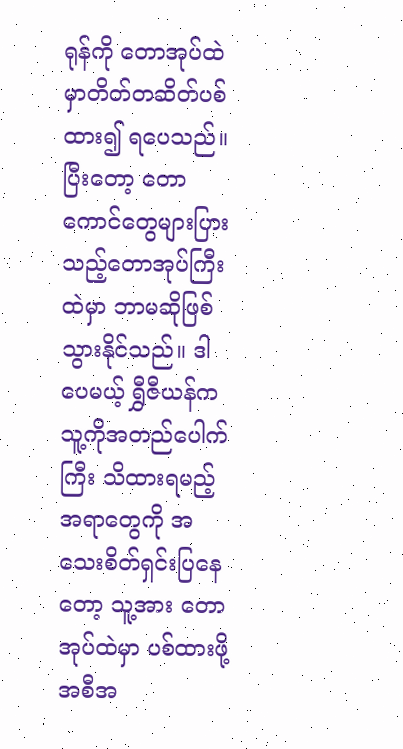ရုန်ကို တောအုပ်ထဲမှာတိတ်တဆိတ်ပစ်ထား၍ ရပေသည်။ ပြီးတော့ တောကောင်တွေများပြားသည့်တောအုပ်ကြီးထဲမှာ ဘာမဆိုဖြစ်သွားနိုင်သည်။ ဒါပေမယ့် ရွှီဇီယန်က သူ့ကိုအတည်ပေါက်ကြီး သိထားရမည့်အရာတွေကို အသေးစိတ်ရှင်းပြနေတော့ သူ့အား တောအုပ်ထဲမှာ ပစ်ထားဖို့အစီအ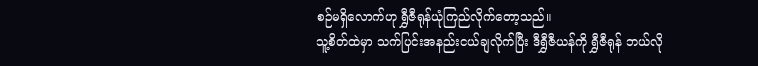စဉ်မရှိလောက်ဟု ရွှီဇီရုန်ယုံကြည်လိုက်တော့သည်။
သူ့စိတ်ထဲမှာ သက်ပြင်းအနည်းငယ်ချလိုက်ပြီး ဒီရွှီဇီယန်ကို ရွှီဇီရုန် ဘယ်လို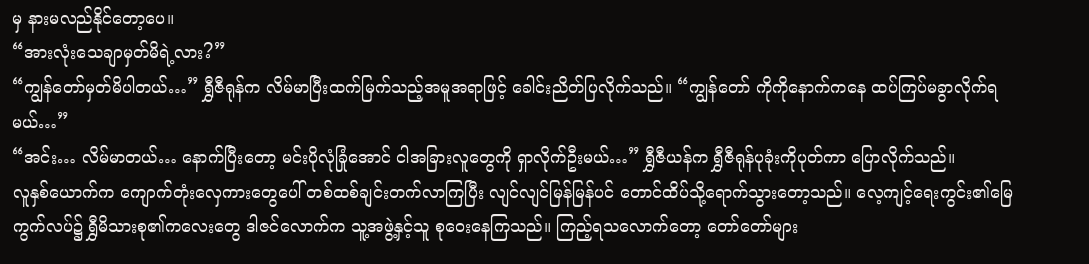မှ နားမလည်နိုင်တော့ပေ။
“အားလုံးသေချာမှတ်မိရဲ့လား?”
“ကျွန်တော်မှတ်မိပါတယ်…” ရွှီဇီရုန်က လိမ်မာပြီးထက်မြက်သည့်အမူအရာဖြင့် ခေါင်းညိတ်ပြလိုက်သည်။ “ကျွန်တော် ကိုကိုနောက်ကနေ ထပ်ကြပ်မခွာလိုက်ရမယ်…”
“အင်း… လိမ်မာတယ်… နောက်ပြီးတော့ မင်းပိုလုံခြုံအောင် ငါအခြားလူတွေကို ရှာလိုက်ဦးမယ်…” ရွှီဇီယန်က ရွှီဇီရုန်ပုခုံးကိုပုတ်ကာ ပြောလိုက်သည်။
လူနှစ်ယောက်က ကျောက်တုံးလှေကားတွေပေါ် တစ်ထစ်ချင်းတက်လာကြပြီး လျင်လျင်မြန်မြန်ပင် တောင်ထိပ်သို့ရောက်သွားတော့သည်။ လေ့ကျင့်ရေးကွင်း၏မြေကွက်လပ်၌ ရွှီမိသားစု၏ကလေးတွေ ဒါဇင်လောက်က သူ့အဖွဲ့နှင့်သူ စုဝေးနေကြသည်။ ကြည့်ရသလောက်တော့ တော်တော်များ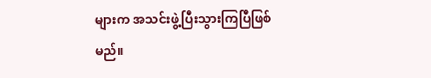များက အသင်းဖွဲ့ပြီးသွားကြပြီဖြစ်မည်။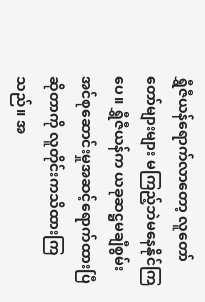ရွှီဇီယန်ရောက်လာတော့ လူတော်တော်များများ မကြည့်ဘဲမနေနိုင်ကြပေ။ ရွှီဇီယန်က ယခုဆဋ္ဌမချီစွမ်းအင်စုဆောင်းမှုအဆင့်ရောက်ထားပြီဆိုတာကို လူတိုင်းကသိထားကြသည်။ အ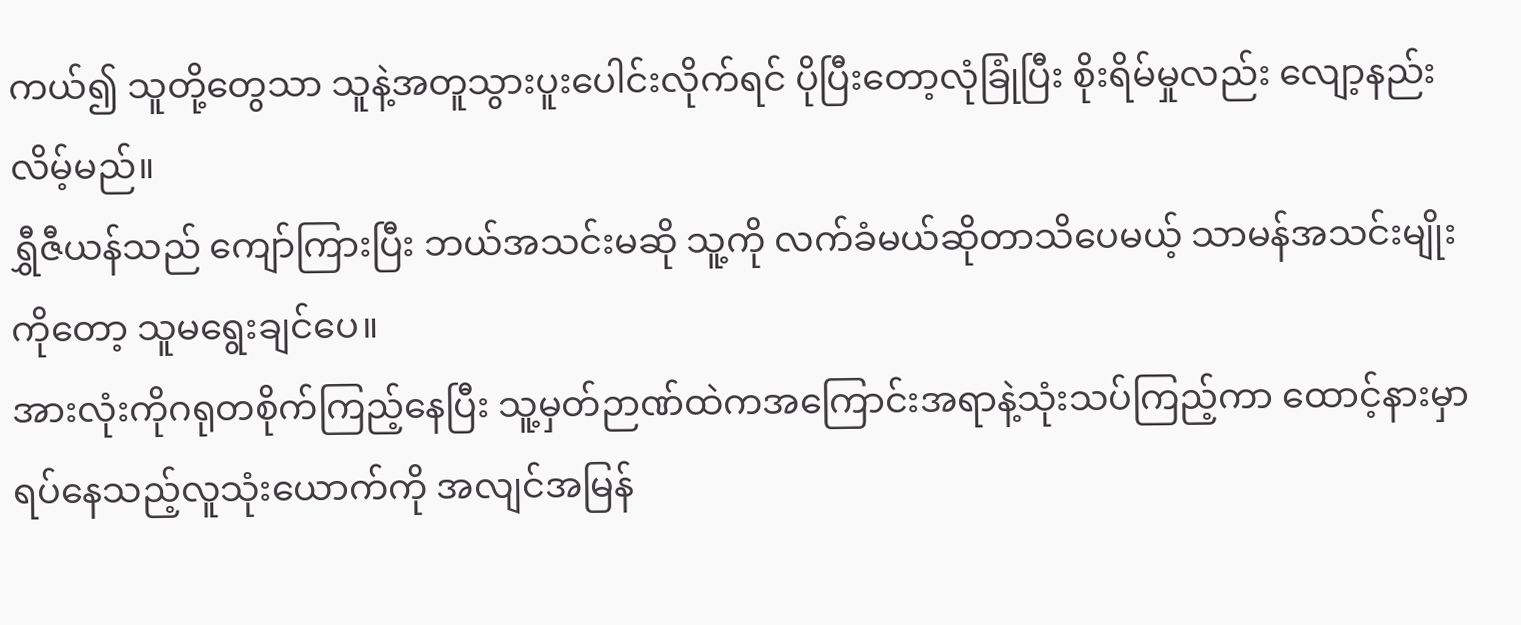ကယ်၍ သူတို့တွေသာ သူနဲ့အတူသွားပူးပေါင်းလိုက်ရင် ပိုပြီးတော့လုံခြုံပြီး စိုးရိမ်မှုလည်း လျော့နည်းလိမ့်မည်။
ရွှီဇီယန်သည် ကျော်ကြားပြီး ဘယ်အသင်းမဆို သူ့ကို လက်ခံမယ်ဆိုတာသိပေမယ့် သာမန်အသင်းမျိုးကိုတော့ သူမရွေးချင်ပေ။
အားလုံးကိုဂရုတစိုက်ကြည့်နေပြီး သူ့မှတ်ဉာဏ်ထဲကအကြောင်းအရာနဲ့သုံးသပ်ကြည့်ကာ ထောင့်နားမှာရပ်နေသည့်လူသုံးယောက်ကို အလျင်အမြန်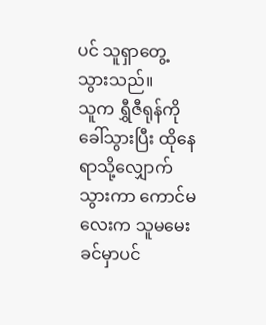ပင် သူရှာတွေ့သွားသည်။
သူက ရွှီဇီရုန်ကိုခေါ်သွားပြီး ထိုနေရာသို့လျှောက်သွားကာ ကောင်မလေးက သူမမေးခင်မှာပင်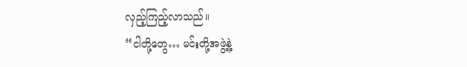လှည့်ကြည့်လာသည်။
“ငါတို့တွေ… မင်းတို့အဖွဲ့နဲ့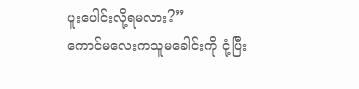ပူးပေါင်းလို့ရမလား?”
ကောင်မလေးကသူမခေါင်းကို ငုံ့ပြီး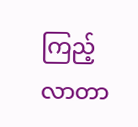ကြည့်လာတာ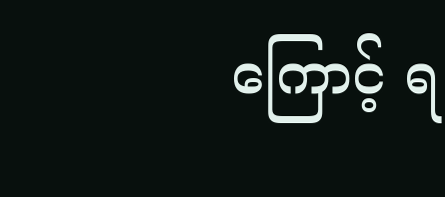ကြောင့် ရ